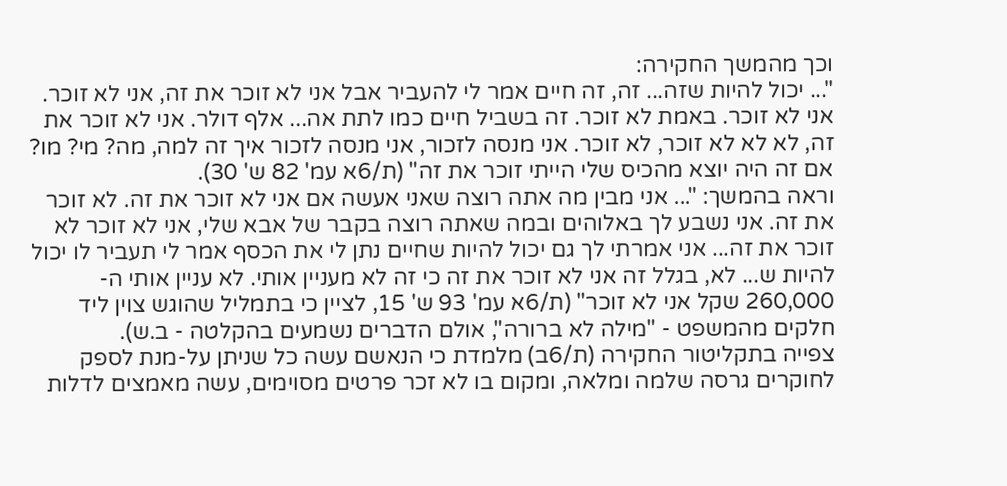וכך מהמשך החקירה:
"... יכול להיות שזה... זה, זה חיים אמר לי להעביר אבל אני לא זוכר את זה, אני לא זוכר. אני לא זוכר. באמת לא זוכר. זה בשביל חיים כמו לתת אה... אלף דולר. אני לא זוכר את זה, לא לא לא זוכר, לא זוכר. אני מנסה לזכור, אני מנסה לזכור איך זה למה, מה? מי? מו? אם זה היה יוצא מהכיס שלי הייתי זוכר את זה" (ת/6א עמ' 82 ש' 30).
וראה בהמשך: "... אני מבין מה אתה רוצה שאני אעשה אם אני לא זוכר את זה. לא זוכר את זה. אני נשבע לך באלוהים ובמה שאתה רוצה בקבר של אבא שלי, אני לא זוכר לא זוכר את זה... אני אמרתי לך גם יכול להיות שחיים נתן לי את הכסף אמר לי תעביר לו יכול להיות ש... לא, בגלל זה אני לא זוכר את זה כי זה לא מעניין אותי. לא עניין אותי ה- 260,000 שקל אני לא זוכר" (ת/6א עמ' 93 ש' 15, לציין כי בתמליל שהוגש צוין ליד חלקים מהמשפט - "מילה לא ברורה", אולם הדברים נשמעים בהקלטה - ב.ש).
צפייה בתקליטור החקירה (ת/6ב) מלמדת כי הנאשם עשה כל שניתן על-מנת לספק לחוקרים גרסה שלמה ומלאה, ומקום בו לא זכר פרטים מסוימים, עשה מאמצים לדלות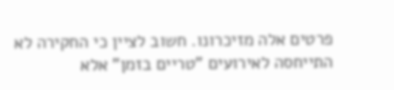פרטים אלה מזיכרונו. חשוב לציין כי החקירה לא התייחסה לאירועים "טריים בזמן" אלא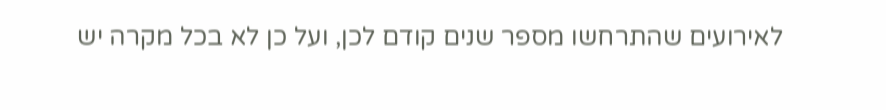לאירועים שהתרחשו מספר שנים קודם לכן, ועל כן לא בכל מקרה יש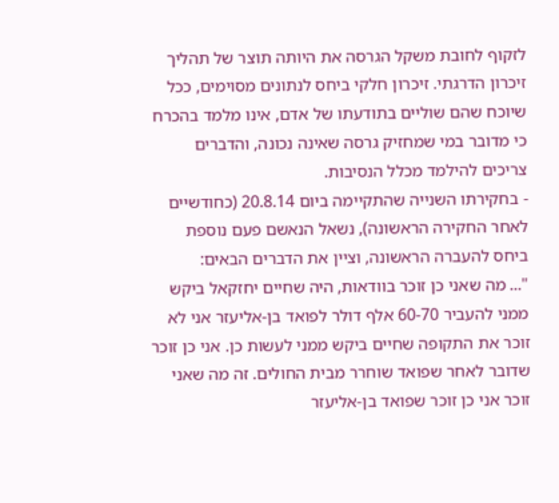לזקוף לחובת משקל הגרסה את היותה תוצר של תהליך זיכרון הדרגתי. זיכרון חלקי ביחס לנתונים מסוימים, ככל שיוכח שהם שוליים בתודעתו של אדם, אינו מלמד בהכרח כי מדובר במי שמחזיק גרסה שאינה נכונה, והדברים צריכים להילמד מכלל הנסיבות.
- בחקירתו השנייה שהתקיימה ביום 20.8.14 (כחודשיים לאחר החקירה הראשונה), נשאל הנאשם פעם נוספת ביחס להעברה הראשונה, וציין את הדברים הבאים:
"... מה שאני כן זוכר בוודאות, היה שחיים יחזקאל ביקש ממני להעביר 60-70 אלף דולר לפואד בן-אליעזר אני לא זוכר את התקופה שחיים ביקש ממני לעשות כן. אני כן זוכר שדובר לאחר שפואד שוחרר מבית החולים. זה מה שאני זוכר אני כן זוכר שפואד בן-אליעזר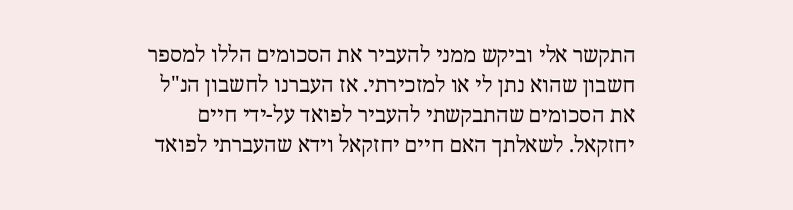התקשר אלי וביקש ממני להעביר את הסכומים הללו למספר חשבון שהוא נתן לי או למזכירתי. אז העברנו לחשבון הנ"ל את הסכומים שהתבקשתי להעביר לפואד על-ידי חיים יחזקאל. לשאלתך האם חיים יחזקאל וידא שהעברתי לפואד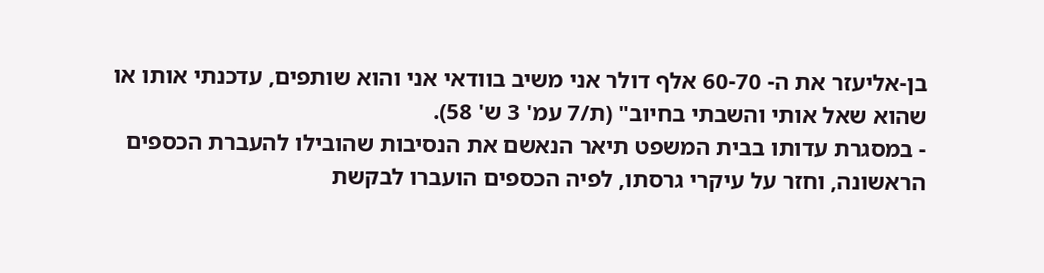בן-אליעזר את ה- 60-70 אלף דולר אני משיב בוודאי אני והוא שותפים, עדכנתי אותו או שהוא שאל אותי והשבתי בחיוב" (ת/7 עמ' 3 ש' 58).
- במסגרת עדותו בבית המשפט תיאר הנאשם את הנסיבות שהובילו להעברת הכספים הראשונה, וחזר על עיקרי גרסתו, לפיה הכספים הועברו לבקשת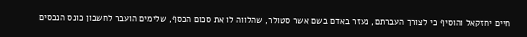חיים יחזקאל והוסיף כי לצורך העברתם, נעזר באדם בשם אשר סטולר, שהלווה לו את סכום הכסף, שלימים הועבר לחשבון כונס הנכסים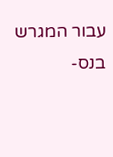עבור המגרש בנס-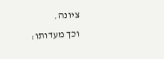ציונה.
וכך מעדותו: